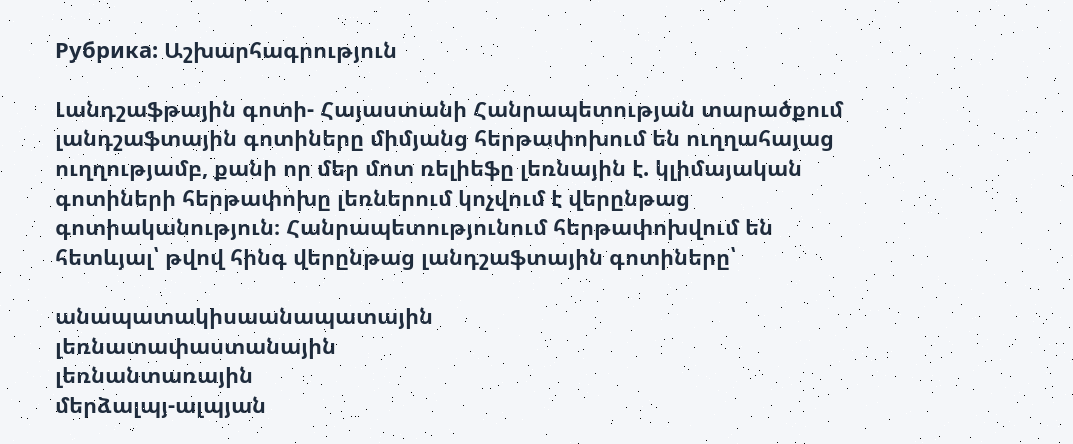Рубрика: Աշխարհագրություն

Լանդշաֆթային գոտի- Հայաստանի Հանրապետության տարածքում լանդշաֆտային գոտիները միմյանց հերթափոխում են ուղղահայաց ուղղությամբ, քանի որ մեր մոտ ռելիեֆը լեռնային է. կլիմայական գոտիների հերթափոխը լեռներում կոչվում է վերընթաց գոտիականություն։ Հանրապետությունում հերթափոխվում են հետևյալ՝ թվով հինգ վերընթաց լանդշաֆտային գոտիները՝

անապատակիսաանապատային
լեռնատափաստանային
լեռնանտառային
մերձալպյ-ալպյան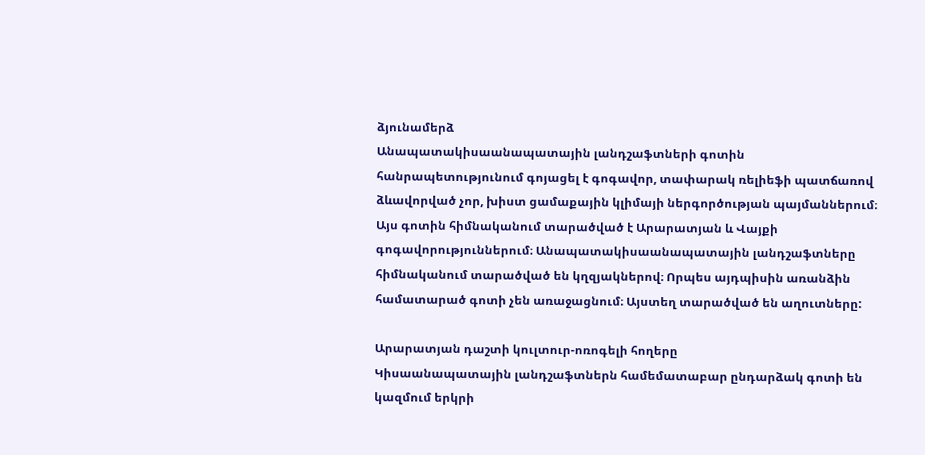ձյունամերձ
Անապատակիսաանապատային լանդշաֆտների գոտին հանրապետությունում գոյացել է գոգավոր, տափարակ ռելիեֆի պատճառով ձևավորված չոր, խիստ ցամաքային կլիմայի ներգործության պայմաններում։ Այս գոտին հիմնականում տարածված է Արարատյան և Վայքի գոգավորություններում։ Անապատակիսաանապատային լանդշաֆտները հիմնականում տարածված են կղզյակներով։ Որպես այդպիսին առանձին համատարած գոտի չեն առաջացնում։ Այստեղ տարածված են աղուտները:

Արարատյան դաշտի կուլտուր-ոռոգելի հողերը
Կիսաանապատային լանդշաֆտներն համեմատաբար ընդարձակ գոտի են կազմում երկրի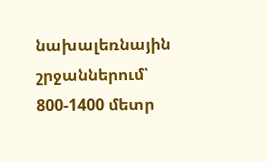նախալեռնային շրջաններում՝ 800-1400 մետր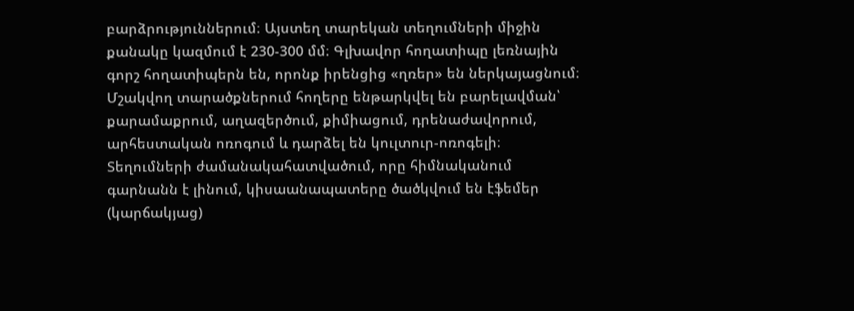բարձրություններում։ Այստեղ տարեկան տեղումների միջին քանակը կազմում է 230-300 մմ։ Գլխավոր հողատիպը լեռնային գորշ հողատիպերն են, որոնք իրենցից «ղռեր» են ներկայացնում։ Մշակվող տարածքներում հողերը ենթարկվել են բարելավման՝ քարամաքրում, աղազերծում, քիմիացում, դրենաժավորում, արհեստական ոռոգում և դարձել են կուլտուր-ոռոգելի։ Տեղումների ժամանակահատվածում, որը հիմնականում գարնանն է լինում, կիսաանապատերը ծածկվում են էֆեմեր (կարճակյաց)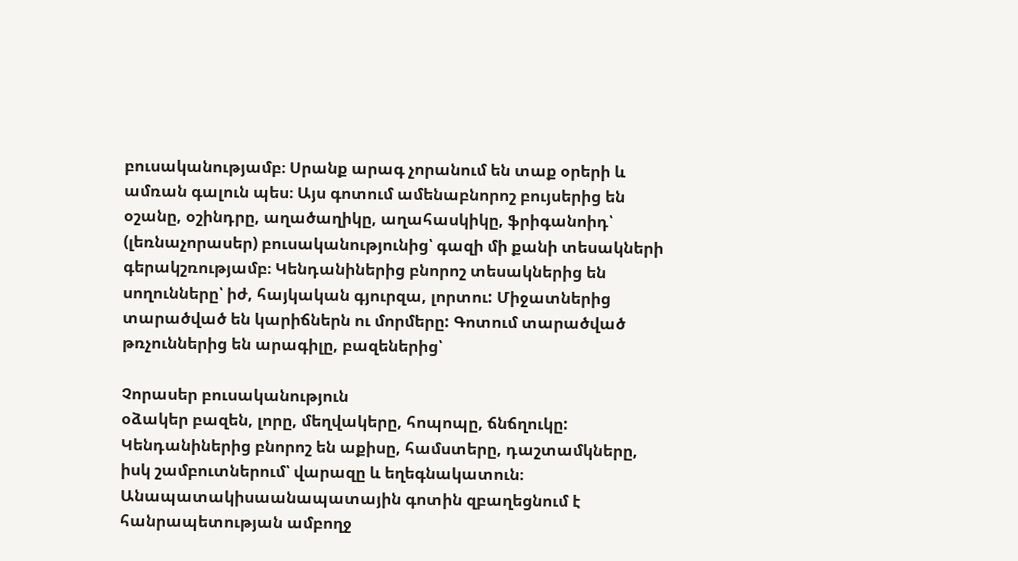բուսականությամբ։ Սրանք արագ չորանում են տաք օրերի և ամռան գալուն պես։ Այս գոտում ամենաբնորոշ բույսերից են օշանը, օշինդրը, աղածաղիկը, աղահասկիկը, ֆրիգանոիդ՝ (լեռնաչորասեր) բուսականությունից՝ գազի մի քանի տեսակների գերակշռությամբ։ Կենդանիներից բնորոշ տեսակներից են սողունները՝ իժ, հայկական գյուրզա, լորտու: Միջատներից տարածված են կարիճներն ու մորմերը: Գոտում տարածված թռչուններից են արագիլը, բազեներից՝

Չորասեր բուսականություն
օձակեր բազեն, լորը, մեղվակերը, հոպոպը, ճնճղուկը: Կենդանիներից բնորոշ են աքիսը, համստերը, դաշտամկները, իսկ շամբուտներում՝ վարազը և եղեգնակատուն։ Անապատակիսաանապատային գոտին զբաղեցնում է հանրապետության ամբողջ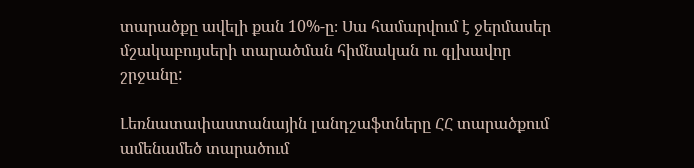տարածքը ավելի քան 10%-ը։ Սա համարվում է ջերմասեր մշակաբույսերի տարածման հիմնական ու գլխավոր շրջանը:

Լեռնատափաստանային լանդշաֆտները ՀՀ տարածքում ամենամեծ տարածում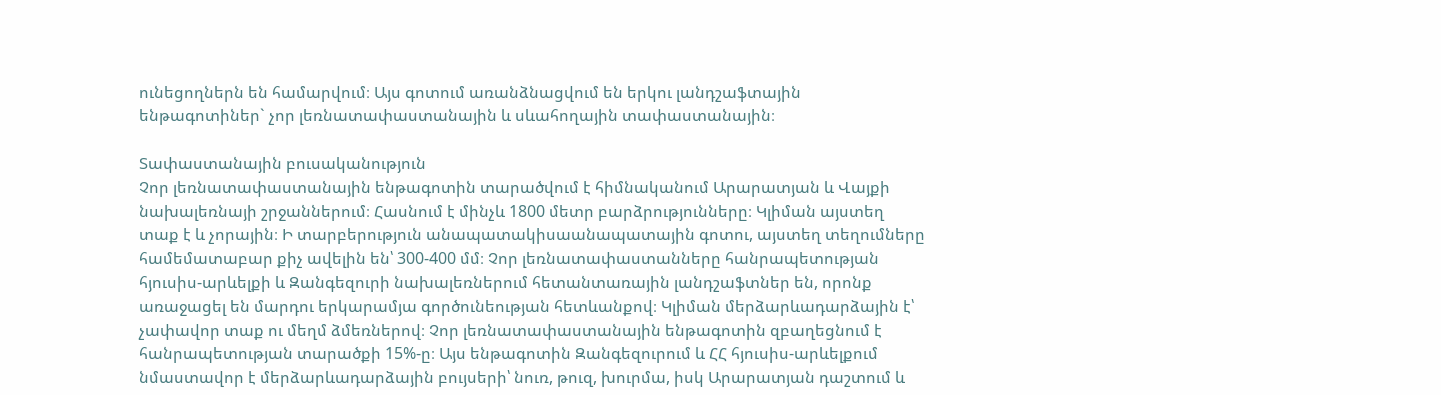ունեցողներն են համարվում։ Այս գոտում առանձնացվում են երկու լանդշաֆտային ենթագոտիներ` չոր լեռնատափաստանային և սևահողային տափաստանային։

Տափաստանային բուսականություն
Չոր լեռնատափաստանային ենթագոտին տարածվում է հիմնականում Արարատյան և Վայքի նախալեռնայի շրջաններում։ Հասնում է մինչև 1800 մետր բարձրությունները։ Կլիման այստեղ տաք է և չորային։ Ի տարբերություն անապատակիսաանապատային գոտու, այստեղ տեղումները համեմատաբար քիչ ավելին են՝ 300-400 մմ։ Չոր լեռնատափաստանները հանրապետության հյուսիս-արևելքի և Զանգեզուրի նախալեռներում հետանտառային լանդշաֆտներ են, որոնք առաջացել են մարդու երկարամյա գործունեության հետևանքով։ Կլիման մերձարևադարձային է՝ չափավոր տաք ու մեղմ ձմեռներով։ Չոր լեռնատափաստանային ենթագոտին զբաղեցնում է հանրապետության տարածքի 15%-ը։ Այս ենթագոտին Զանգեզուրում և ՀՀ հյուսիս-արևելքում նմաստավոր է մերձարևադարձային բույսերի՝ նուռ, թուզ, խուրմա, իսկ Արարատյան դաշտում և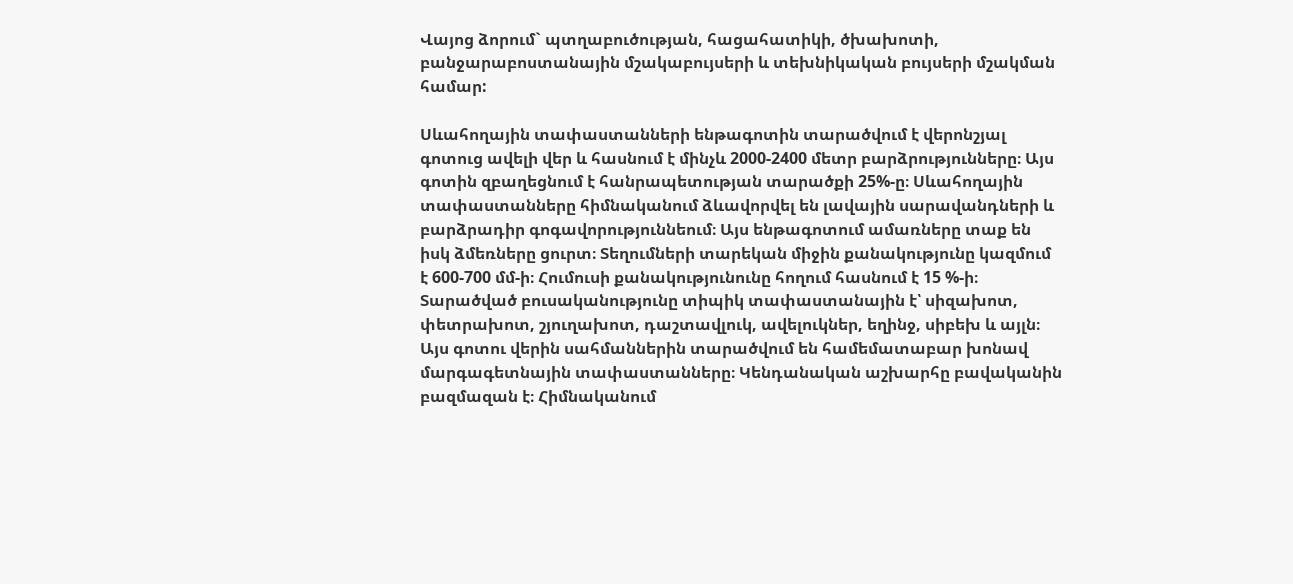Վայոց ձորում` պտղաբուծության, հացահատիկի, ծխախոտի, բանջարաբոստանային մշակաբույսերի և տեխնիկական բույսերի մշակման համար:

Սևահողային տափաստանների ենթագոտին տարածվում է վերոնշյալ գոտուց ավելի վեր և հասնում է մինչև 2000-2400 մետր բարձրությունները։ Այս գոտին զբաղեցնում է հանրապետության տարածքի 25%-ը։ Սևահողային տափաստանները հիմնականում ձևավորվել են լավային սարավանդների և բարձրադիր գոգավորություննեում։ Այս ենթագոտում ամառները տաք են իսկ ձմեռները ցուրտ։ Տեղումների տարեկան միջին քանակությունը կազմում է 600-700 մմ-ի։ Հումուսի քանակությունունը հողում հասնում է 15 %-ի։ Տարածված բուսականությունը տիպիկ տափաստանային է՝ սիզախոտ, փետրախոտ, շյուղախոտ, դաշտավլուկ, ավելուկներ, եղինջ, սիբեխ և այլն։ Այս գոտու վերին սահմաններին տարածվում են համեմատաբար խոնավ մարգագետնային տափաստանները։ Կենդանական աշխարհը բավականին բազմազան է։ Հիմնականում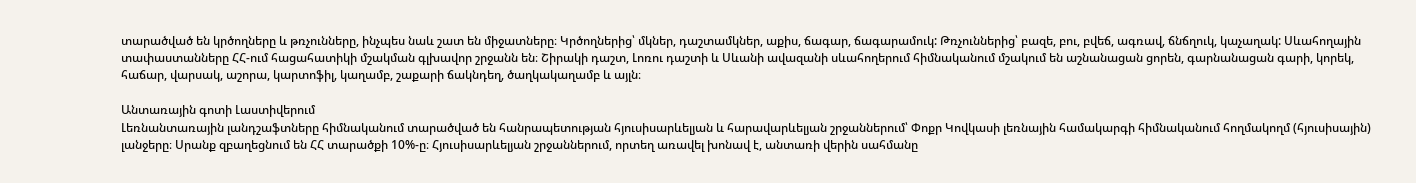տարածված են կրծողները և թռչունները, ինչպես նաև շատ են միջատները։ Կրծողներից՝ մկներ, դաշտամկներ, աքիս, ճագար, ճագարամուկ: Թռչուններից՝ բազե, բու, բվեճ, ագռավ, ճնճղուկ, կաչաղակ: Սևահողային տափաստանները ՀՀ-ում հացահատիկի մշակման գլխավոր շրջանն են։ Շիրակի դաշտ, Լոռու դաշտի և Սևանի ավազանի սևահողերում հիմնականում մշակում են աշնանացան ցորեն, գարնանացան գարի, կորեկ, հաճար, վարսակ, աշորա, կարտոֆիլ, կաղամբ, շաքարի ճակնդեղ, ծաղկակաղամբ և այլն։

Անտառային գոտի Լաստիվերում
Լեռնանտառային լանդշաֆտները հիմնականում տարածված են հանրապետության հյուսիսարևելյան և հարավարևելյան շրջաններում՝ Փոքր Կովկասի լեռնային համակարգի հիմնականում հողմակողմ (հյուսիսային) լանջերը։ Սրանք զբաղեցնում են ՀՀ տարածքի 10%-ը։ Հյուսիսարևելյան շրջաններում, որտեղ առավել խոնավ է, անտառի վերին սահմանը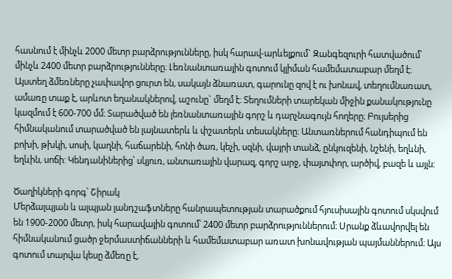հասնում է մինչև 2000 մետր բարձրությունները, իսկ հարավ-արևելքում` Զանգեզուրի հատվածում՝ մինչև 2400 մետր բարձրությունները։ Լեռնանտառային գոտում կլիման համեմատաբար մեղմ է։ Այստեղ ձմեռները չափավոր ցուրտ են, սակայն ձնառատ, գարունը զով է ու խոնավ, տեղումնառատ, ամառը տաք է, արևոտ եղանակներով, աշունը` մեղմ է։ Տեղումների տարեկան միջին քանակությունը կազմում է 600-700 մմ։ Տարածված են լեռնանտառային գորշ և դարչնագույն հողերը։ Բույսերից հիմնականում տարածված են լայնատերև և փշատերև տեսակները։ Անտառներում հանդիպում են բոխի, թխկի, սոսի, կաղնի, հաճարենի, հոնի ծառ, կեչի, սզնի, վայրի տանձ, ընկուզենի, նշենի, եղևնի, եղևին, սոճի: Կենդանիներից՝ սկյուռ, անտառային վարազ, գորշ արջ, փայտփոր, արծիվ, բազե և այլն։

Ծաղիկների գորգ՝ Շիրակ
Մերձալպյան և ալպյան լանդշաֆտները հանրապետության տարածքում հյուսիսային գոտում սկսվում են 1900-2000 մետր, իսկ հարավային գոտում՝ 2400 մետր բարձրություններում։ Սրանք ձևավորվել են հիմնականում ցածր ջերմաստիճանների և համեմատաբար առատ խոնավության պայմաններում։ Այս գոտում տարվա կեսը ձմեռը է,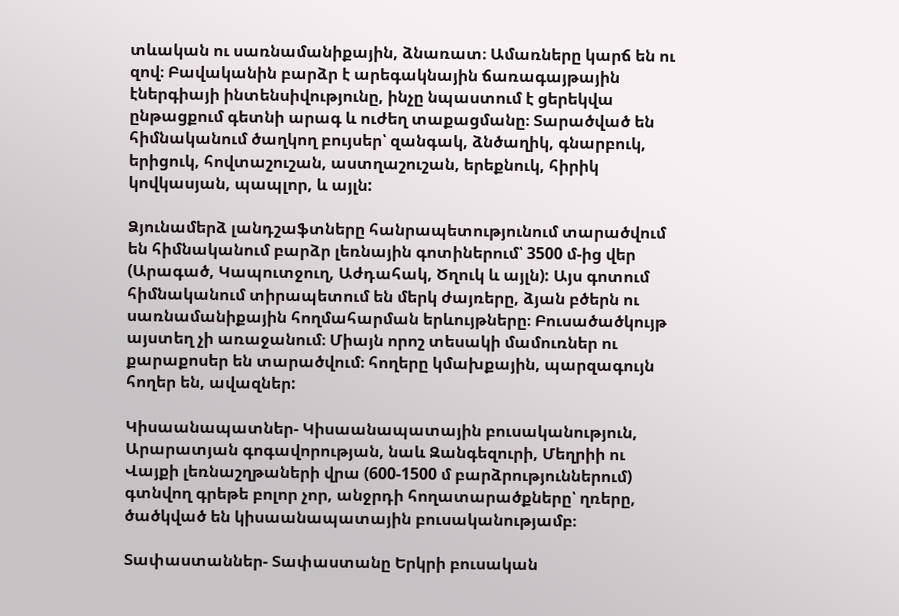տևական ու սառնամանիքային, ձնառատ։ Ամառները կարճ են ու զով։ Բավականին բարձր է արեգակնային ճառագայթային էներգիայի ինտենսիվությունը, ինչը նպաստում է ցերեկվա ընթացքում գետնի արագ և ուժեղ տաքացմանը։ Տարածված են հիմնականում ծաղկող բույսեր՝ զանգակ, ձնծաղիկ, գնարբուկ, երիցուկ, հովտաշուշան, աստղաշուշան, երեքնուկ, հիրիկ կովկասյան, պապլոր, և այլն:

Ձյունամերձ լանդշաֆտները հանրապետությունում տարածվում են հիմնականում բարձր լեռնային գոտիներում՝ 3500 մ-ից վեր (Արագած, Կապուտջուղ, Աժդահակ, Ծղուկ և այլն): Այս գոտում հիմնականում տիրապետում են մերկ ժայռերը, ձյան բծերն ու սառնամանիքային հողմահարման երևույթները։ Բուսածածկույթ այստեղ չի առաջանում։ Միայն որոշ տեսակի մամուռներ ու քարաքոսեր են տարածվում։ հողերը կմախքային, պարզագույն հողեր են, ավազներ:

Կիսաանապատներ- Կիսաանապատային բուսականություն, Արարատյան գոգավորության, նաև Զանգեզուրի, Մեղրիի ու Վայքի լեռնաշղթաների վրա (600-1500 մ բարձրություններում) գտնվող գրեթե բոլոր չոր, անջրդի հողատարածքները՝ ղռերը, ծածկված են կիսաանապատային բուսականությամբ։

Տափաստաններ- Տափաստանը Երկրի բուսական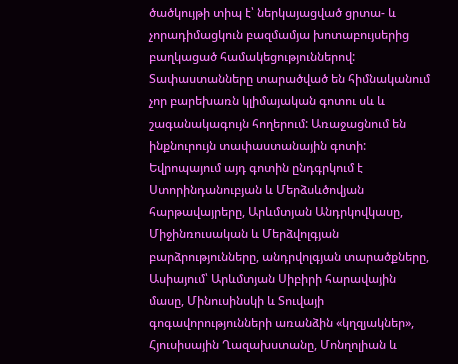ծածկույթի տիպ է՝ ներկայացված ցրտա- և չորադիմացկուն բազմամյա խոտաբույսերից բաղկացած համակեցություններով: Տափաստանները տարածված են հիմնականում չոր բարեխառն կլիմայական գոտու սև և շագանակագույն հողերում: Առաջացնում են ինքնուրույն տափաստանային գոտի: Եվրոպայում այդ գոտին ընդգրկում է Ստորինդանուբյան և Մերձսևծովյան հարթավայրերը, Արևմտյան Անդրկովկասը, Միջինռուսական և Մերձվոլգյան բարձրությունները, անդրվոլգյան տարածքները, Ասիայում՝ Արևմտյան Սիբիրի հարավային մասը, Մինուսինսկի և Տուվայի գոգավորությունների առանձին «կղզյակներ», Հյուսիսային Ղազախստանը, Մոնղոլիան և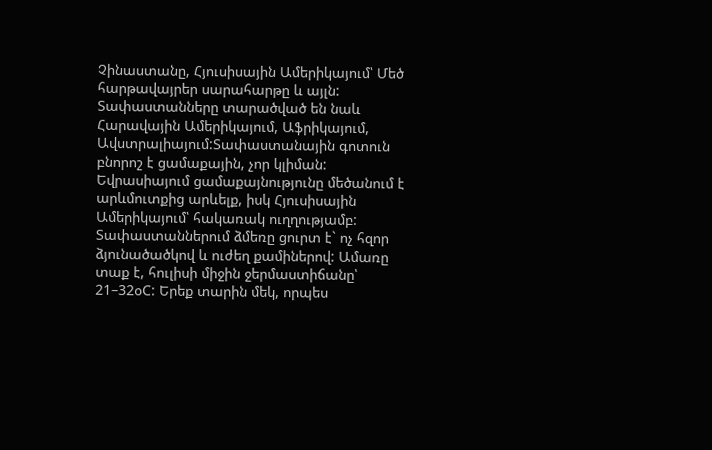Չինաստանը, Հյուսիսային Ամերիկայում՝ Մեծ հարթավայրեր սարահարթը և այլն: Տափաստանները տարածված են նաև Հարավային Ամերիկայում, Աֆրիկայում, Ավստրալիայում:Տափաստանային գոտուն բնորոշ է ցամաքային, չոր կլիման: Եվրասիայում ցամաքայնությունը մեծանում է արևմուտքից արևելք, իսկ Հյուսիսային Ամերիկայում՝ հակառակ ուղղությամբ: Տափաստաններում ձմեռը ցուրտ է` ոչ հզոր ձյունածածկով և ուժեղ քամիներով: Ամառը տաք է, հուլիսի միջին ջերմաստիճանը՝ 21–32օC: Երեք տարին մեկ, որպես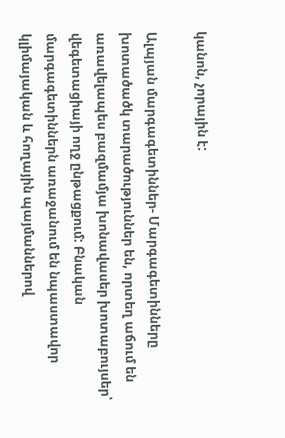կանոն, չորային է:

Ալպյան մարգագետիններ- Մարգագետինները խոտածածկ տարածություններ են, որտեղ աճում են առավելապես բազմամյա խոնավասեր խոտաբույսեր՝ վեգետացիայի ողջ ընթացքում: Բնական մարգագետիններն առաջանում են նպաստավոր կլիմայական և հողային պայմաններով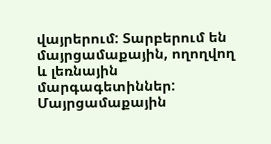վայրերում: Տարբերում են մայրցամաքային, ողողվող և լեռնային մարգագետիններ: Մայրցամաքային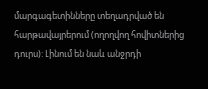մարգագետինները տեղադրված են հարթավայրերում (ողողվող հովիտներից դուրս): Լինում են նաև անջրդի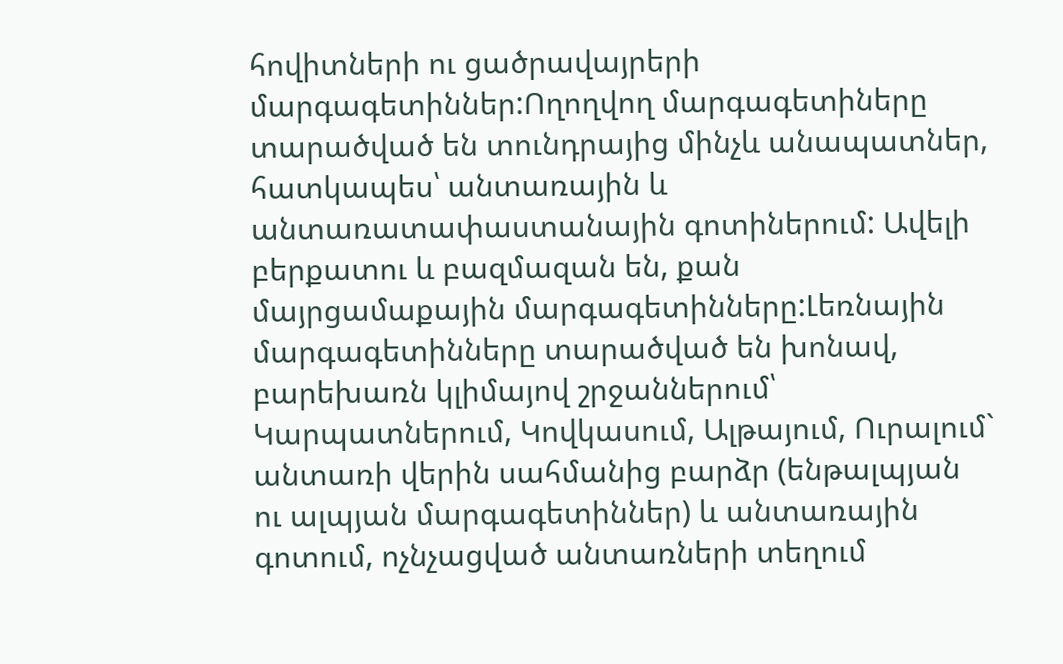հովիտների ու ցածրավայրերի մարգագետիններ:Ողողվող մարգագետիները տարածված են տունդրայից մինչև անապատներ, հատկապես՝ անտառային և անտառատափաստանային գոտիներում: Ավելի բերքատու և բազմազան են, քան մայրցամաքային մարգագետինները:Լեռնային մարգագետինները տարածված են խոնավ, բարեխառն կլիմայով շրջաններում՝ Կարպատներում, Կովկասում, Ալթայում, Ուրալում` անտառի վերին սահմանից բարձր (ենթալպյան ու ալպյան մարգագետիններ) և անտառային գոտում, ոչնչացված անտառների տեղում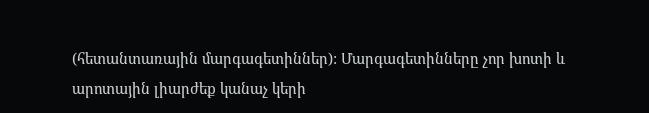(հետանտառային մարգագետիններ): Մարգագետինները չոր խոտի և արոտային լիարժեք կանաչ կերի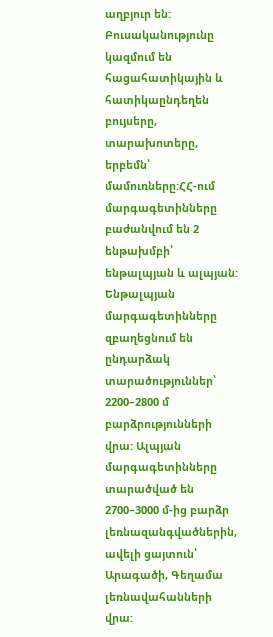աղբյուր են: Բուսականությունը կազմում են հացահատիկային և հատիկաընդեղեն բույսերը, տարախոտերը, երբեմն՝ մամուռները:ՀՀ-ում մարգագետինները բաժանվում են 2 ենթախմբի՝ ենթալպյան և ալպյան: Ենթալպյան մարգագետինները զբաղեցնում են ընդարձակ տարածություններ՝ 2200–2800 մ բարձրությունների վրա: Ալպյան մարգագետինները տարածված են 2700–3000 մ-ից բարձր լեռնազանգվածներին, ավելի ցայտուն՝ Արագածի, Գեղամա լեռնավահանների վրա: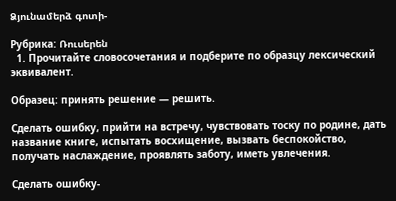Ձյունամերձ գոտի-

Рубрика: Ռուսերեն
  1. Прочитайте словосочетания и подберите по образцу лексический эквивалент.

Образец: принять решение — решить.

Сделать ошибку, прийти на встречу, чувствовать тоску по родине, дать название книге, испытать восхищение, вызвать беспокойство, получать наслаждение, проявлять заботу, иметь увлечения.

Сделать ошибку-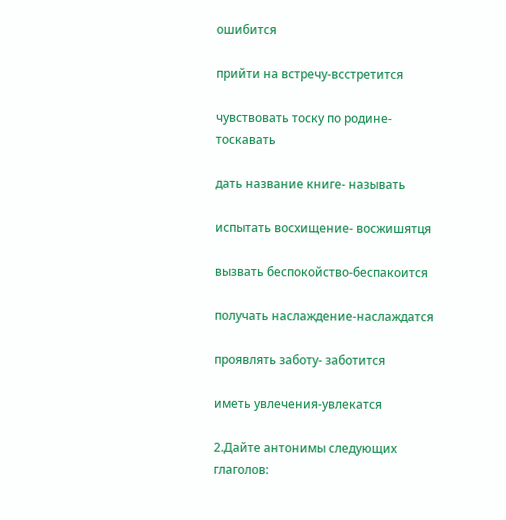ошибится

прийти на встречу-всстретится

чувствовать тоску по родине-тоскавать

дать название книге- называть

испытать восхищение- восжишятця

вызвать беспокойство-беспакоится

получать наслаждение-наслаждатся

проявлять заботу- заботится

иметь увлечения-увлекатся

2.Дайте антонимы следующих глаголов: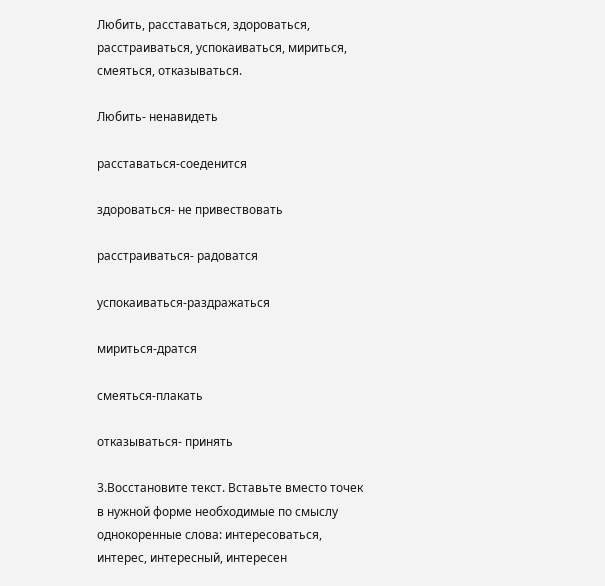Любить, расставаться, здороваться, расстраиваться, успокаиваться, мириться, смеяться, отказываться.

Любить- ненавидеть

расставаться-соеденится

здороваться- не привествовать

расстраиваться- радоватся

успокаиваться-раздражаться

мириться-дратся

смеяться-плакать

отказываться- принять

3.Восстановите текст. Вставьте вместо точек в нужной форме необходимые по смыслу однокоренные слова: интересоваться, интерес, интересный, интересен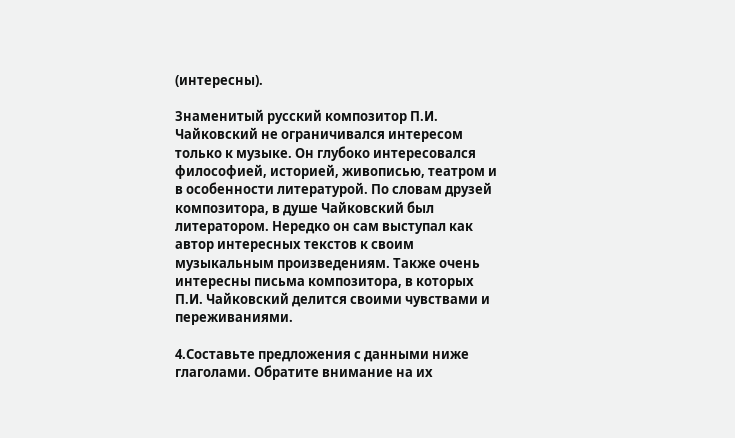(интересны).

Знаменитый русский композитор П.И. Чайковский не ограничивался интересом только к музыке. Он глубоко интересовался философией, историей, живописью, театром и в особенности литературой. По словам друзей композитора, в душе Чайковский был литератором. Нередко он сам выступал как автор интересных текстов к своим музыкальным произведениям. Также очень интересны письма композитора, в которых П.И. Чайковский делится своими чувствами и переживаниями.

4.Составьте предложения с данными ниже глаголами. Обратите внимание на их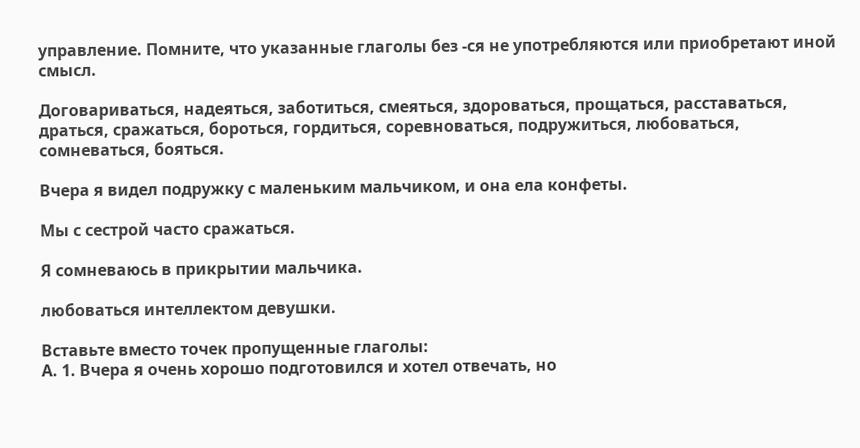управление. Помните, что указанные глаголы без -ся не употребляются или приобретают иной смысл.

Договариваться, надеяться, заботиться, смеяться, здороваться, прощаться, расставаться, драться, сражаться, бороться, гордиться, соревноваться, подружиться, любоваться, сомневаться, бояться.

Вчера я видел подружку с маленьким мальчиком, и она ела конфеты.

Мы с сестрой часто сражаться.

Я сомневаюсь в прикрытии мальчика.

любоваться интеллектом девушки.

Вставьте вместо точек пропущенные глаголы:
А. 1. Вчера я очень хорошо подготовился и хотел отвечать, но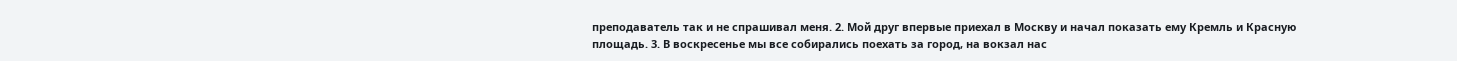преподаватель так и не спрашивал меня. 2. Мой друг впервые приехал в Москву и начал показать ему Кремль и Красную площадь. 3. В воскресенье мы все собирались поехать за город, на вокзал нас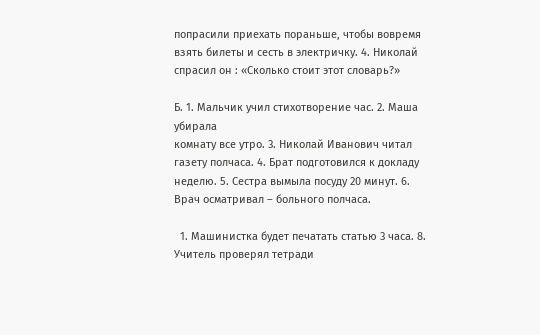попрасили приехать пораньше, чтобы вовремя взять билеты и сесть в электричку. 4. Николай спрасил он : «Сколько стоит этот словарь?»

Б. 1. Мальчик учил стихотворение час. 2. Маша убирала
комнату все утро. 3. Николай Иванович читал газету полчаса. 4. Брат подготовился к докладу неделю. 5. Сестра вымыла посуду 20 минут. 6. Врач осматривал – больного полчаса.

  1. Машинистка будет печатать статью 3 часа. 8. Учитель проверял тетради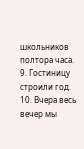школьников полтора часа. 9. Гостиницу строили год. 10. Вчера весь вечер мы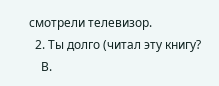смотрели телевизор.
  2. Ты долго (читал эту книгу?
    В.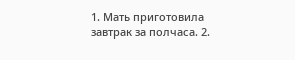1. Мать приготовила завтрак за полчаса. 2.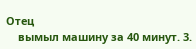Отец
    вымыл машину за 40 минут. 3.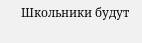Школьники будут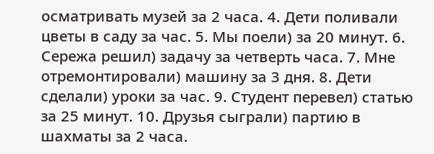осматривать музей за 2 часа. 4. Дети поливали цветы в саду за час. 5. Мы поели) за 20 минут. 6. Сережа решил) задачу за четверть часа. 7. Мне отремонтировали) машину за 3 дня. 8. Дети сделали) уроки за час. 9. Студент перевел) статью за 25 минут. 10. Друзья сыграли) партию в шахматы за 2 часа.